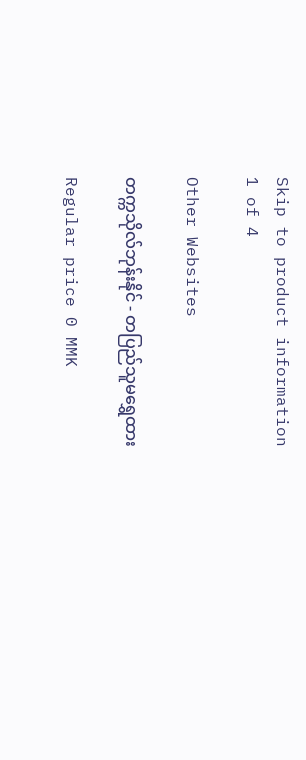Skip to product information
1 of 4

Other Websites

တက္ကသိုလ်ဘုန်းနိုင် - တပြည်သူမရွှေထား

Regular price 0 MMK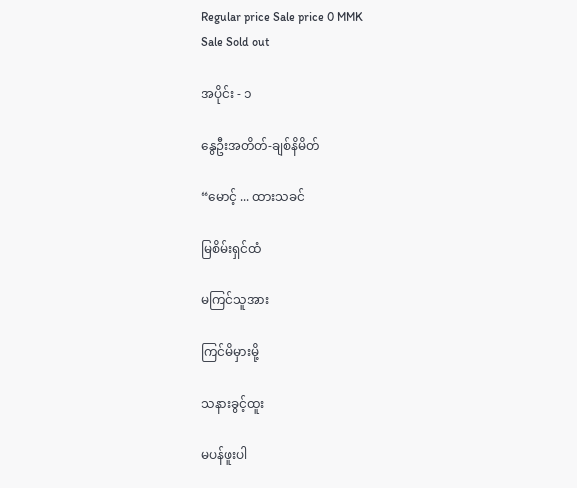Regular price Sale price 0 MMK
Sale Sold out

အပိုင်း - ၁

နွေဦးအတိတ်-ချစ်နိမိတ်

“မောင့် ... ထားသခင်

မြစိမ်းရှင်ထံ

မကြင်သူအား

ကြင်မိမှားမို့

သနားခွင့်ထူး

မပန်ဖူးပါ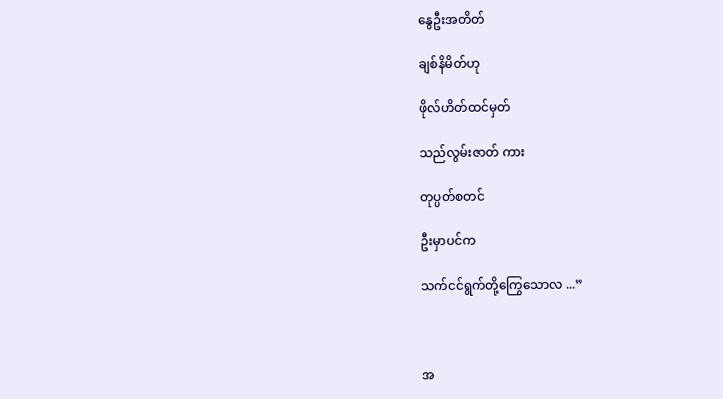နွေဦးအတိတ်

ချစ်နိမိတ်ဟု

ဖိုလ်ဟိတ်ထင်မှတ်

သည်လွမ်းဇာတ် ကား

တုပ္ပတ်စတင်

ဦးမှာပင်က

သက်ငင်ရွက်တို့ကြွေသောလ ...”



အ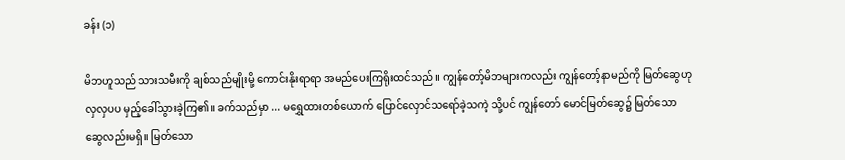ခန်း (၁)

မိဘဟူသည် သားသမီးကို ချစ်သည်မျိုးမို့ ကောင်းနိုးရာရာ အမည်ပေးကြရိုးထင်သည်။ ကျွန်တော့်မိဘများကလည်း ကျွန်တော့်နာမည်ကို မြတ်ဆွေဟု လှလှပပ မှည့်ခေါ်သွားခဲ့ကြ၏။ ခက်သည်မှာ ... မရွှေထားတစ်ယောက် ပြောင်လှောင်သရော်ခဲ့သကဲ့ သို့ပင် ကျွန်တော် မောင်မြတ်ဆွေ၌ မြတ်သော ဆွေလည်းမရှိ။ မြတ်သော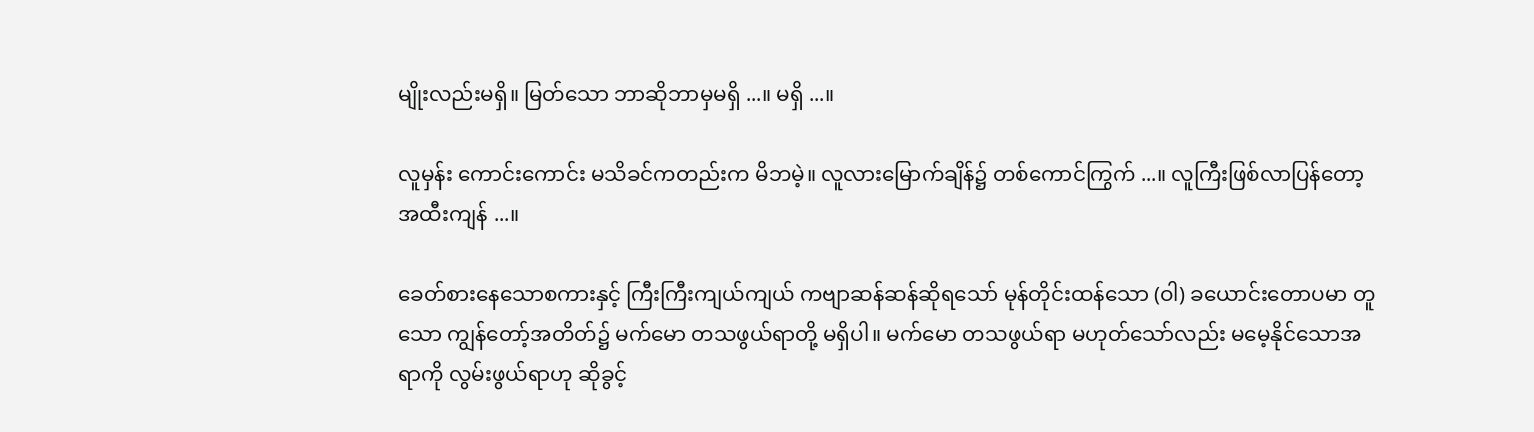မျိုးလည်းမရှိ။ မြတ်သော ဘာဆိုဘာမှမရှိ ...။ မရှိ ...။

လူမှန်း ကောင်းကောင်း မသိခင်ကတည်းက မိဘမဲ့။ လူလားမြောက်ချိန်၌ တစ်ကောင်ကြွက် ...။ လူကြီးဖြစ်လာပြန်တော့ အထီးကျန် ...။

ခေတ်စားနေသောစကားနှင့် ကြီးကြီးကျယ်ကျယ် ကဗျာဆန်ဆန်ဆိုရသော် မုန်တိုင်းထန်သော (ဝါ) ခယောင်းတောပမာ တူသော ကျွန်တော့်အတိတ်၌ မက်မော တသဖွယ်ရာတို့ မရှိပါ။ မက်မော တသဖွယ်ရာ မဟုတ်သော်လည်း မမေ့နိုင်သောအရာကို လွမ်းဖွယ်ရာဟု ဆိုခွင့်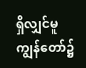ရှိလျှင်မူ ကျွန်တော်၌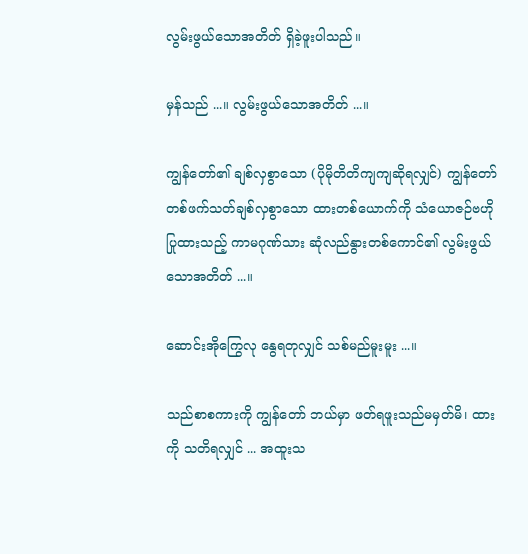လွမ်းဖွယ်သောအတိတ် ရှိခဲ့ဖူးပါသည်။

မှန်သည် ...။ လွမ်းဖွယ်သောအတိတ် ...။

ကျွန်တော်၏ ချစ်လှစွာသော (ပိုမိုတိတိကျကျဆိုရလျှင်) ကျွန်တော် တစ်ဖက်သတ်ချစ်လှစွာသော ထားတစ်ယောက်ကို သံယောဇဉ်ဗဟိုပြုထားသည့် ကာမဂုဏ်သား ဆုံလည်နွားတစ်ကောင်၏ လွမ်းဖွယ်သောအတိတ် ...။

ဆောင်းအိုကြွေလု နွေရတုလျှင် သစ်မည်မူးမူး ...။

သည်စာစကားကို ကျွန်တော် ဘယ်မှာ ဖတ်ရဖူးသည်မမှတ်မိ၊ ထားကို သတိရလျှင် ... အထူးသ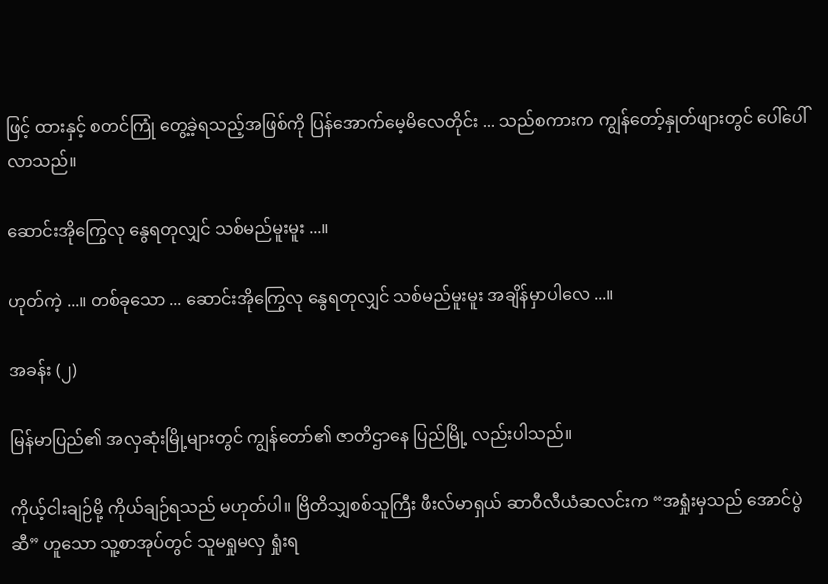ဖြင့် ထားနှင့် စတင်ကြုံ တွေ့ခဲ့ရသည့်အဖြစ်ကို ပြန်အောက်မေ့မိလေတိုင်း ... သည်စကားက ကျွန်တော့်နှုတ်ဖျားတွင် ပေါ်ပေါ်လာသည်။

ဆောင်းအိုကြွေလု နွေရတုလျှင် သစ်မည်မူးမူး ...။

ဟုတ်ကဲ့ ...။ တစ်ခုသော ... ဆောင်းအိုကြွေလု နွေရတုလျှင် သစ်မည်မူးမူး အချိန်မှာပါလေ ...။

အခန်း (၂)

မြန်မာပြည်၏ အလှဆုံးမြို့များတွင် ကျွန်တော်၏ ဇာတိဌာနေ ပြည်မြို့ လည်းပါသည်။

ကိုယ့်ငါးချဉ်မို့ ကိုယ်ချဉ်ရသည် မဟုတ်ပါ။ ဗြိတိသျှစစ်သူကြီး ဖီးလ်မာရှယ် ဆာဝီလီယံဆလင်းက “အရှုံးမှသည် အောင်ပွဲဆီ” ဟူသော သူ့စာအုပ်တွင် သူမရှုမလှ ရှုံးရ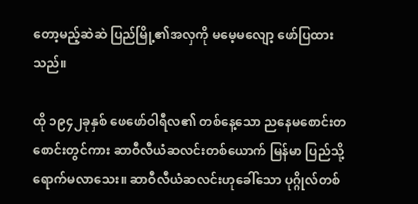တော့မည့်ဆဲဆဲ ပြည်မြို့၏အလှကို မမေ့မလျော့ ဖော်ပြထားသည်။

ထို ၁၉၄၂ခုနှစ် ဖေဖော်ဝါရီလ၏ တစ်နေ့သော ညနေမစောင်းတစောင်းတွင်ကား ဆာဝီလီယံဆလင်းတစ်ယောက် မြန်မာ ပြည်သို့ ရောက်မလာသေး။ ဆာဝီလီယံဆလင်းဟုခေါ်သော ပုဂ္ဂိုလ်တစ်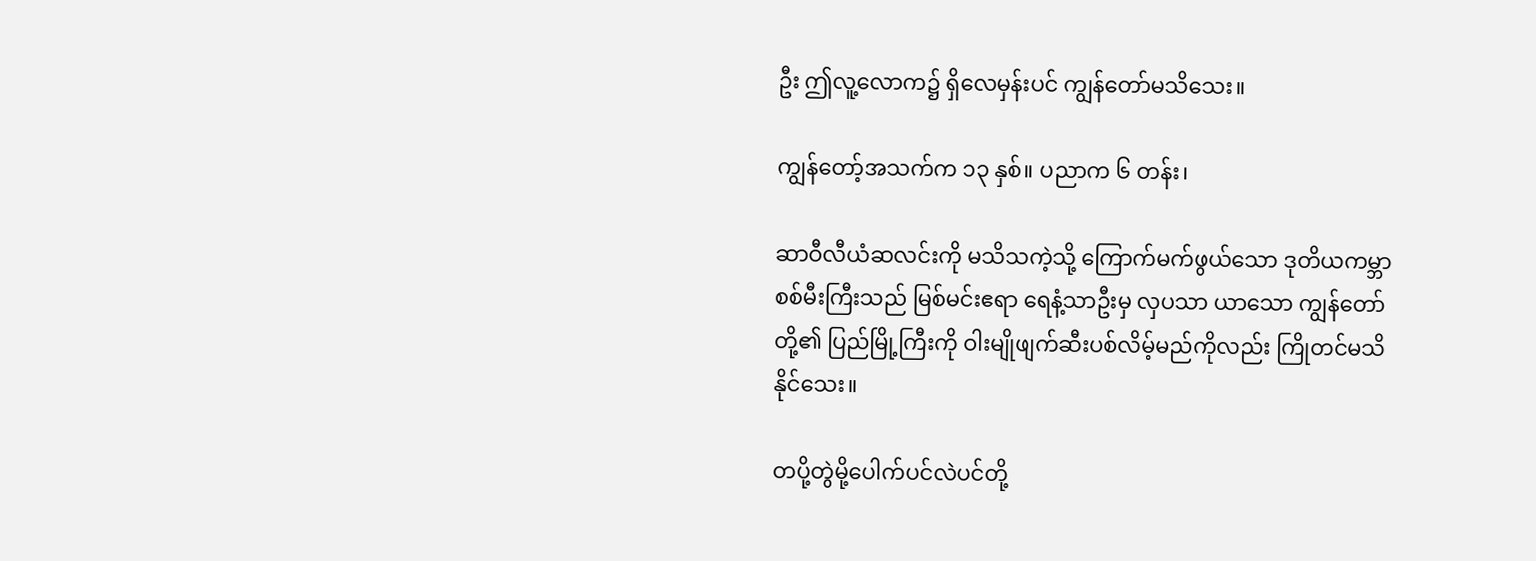ဦး ဤလူ့လောက၌ ရှိလေမှန်းပင် ကျွန်တော်မသိသေး။

ကျွန်တော့်အသက်က ၁၃ နှစ်။ ပညာက ၆ တန်း၊

ဆာဝီလီယံဆလင်းကို မသိသကဲ့သို့ ကြောက်မက်ဖွယ်သော ဒုတိယကမ္ဘာစစ်မီးကြီးသည် မြစ်မင်းဧရာ ရေနံ့သာဦးမှ လှပသာ ယာသော ကျွန်တော်တို့၏ ပြည်မြို့ကြီးကို ဝါးမျိုဖျက်ဆီးပစ်လိမ့်မည်ကိုလည်း ကြိုတင်မသိနိုင်သေး။

တပို့တွဲမို့ပေါက်ပင်လဲပင်တို့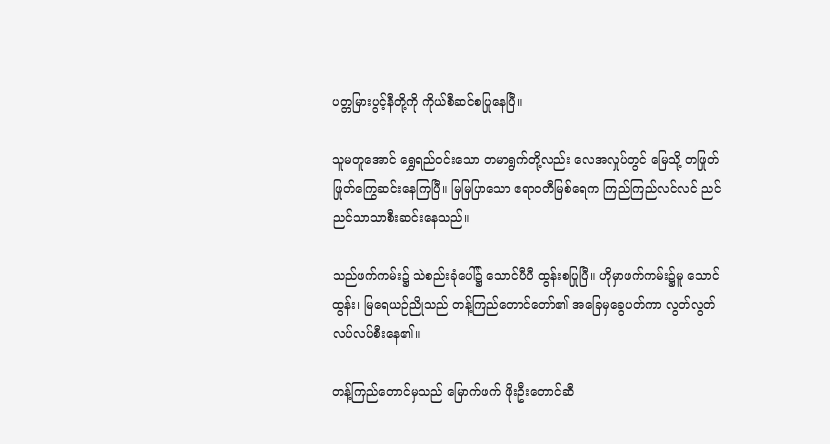ပတ္တမြားပွင့်နီတို့ကို ကိုယ်စီဆင်စပြုနေပြီ။

သူမတူအောင် ရွှေရည်ဝင်းသော တမာရွက်တို့လည်း လေအလှုပ်တွင် မြေသို့ တဖြုတ်ဖြုတ်ကြွေဆင်းနေကြပြီ။ မြမြပြာသော ဧရာဝတီမြစ်ရေက ကြည်ကြည်လင်လင် ညင်ညင်သာသာစီးဆင်းနေသည်။

သည်ဖက်ကမ်း၌ သဲစည်းခုံပေါ်၌ သောင်ပီပီ ထွန်းစပြုပြီ။ ဟိုမှာဖက်ကမ်း၌မူ သောင်ထွန်း၊ မြရေယဉ်ညိုသည် တန့်ကြည်တောင်တော်၏ အခြေမှခွေပတ်ကာ လွတ်လွတ်လပ်လပ်စီးနေ၏။

တန့်ကြည်တောင်မှသည် မြောက်ဖက် ဖိုးဦးတောင်ဆီ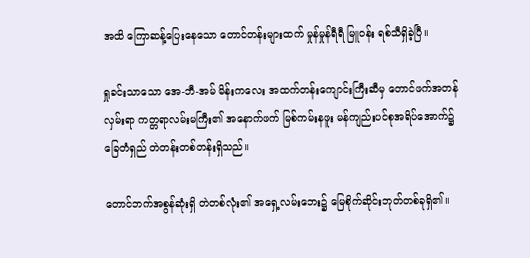အထိ ကြောဆန့်ပြေးနေသော တောင်တန်းများထက် မှုန်မှုန်ရီရီ မြူဝန်း ရစ်သီရှိခဲ့ပြီ။

ရှုခင်းသာသော အေ-ဘီ-အမ် မိန်းကလေး အထက်တန်းကျောင်းကြီးဆီမှ တောင်ဖက်အတန်လှမ်းရာ ကတ္တရာလမ်းမကြီး၏ အနောက်ဖက် မြစ်ကမ်းနဖူး မန်ကျည်းပင်စုအရိပ်အောက်၌ ခြေတံရှည် တဲတန်းတစ်တန်းရှိသည်။

တောင်ဘက်အစွန်ဆုံးရှိ တဲတစ်လုံး၏ အရှေ့လမ်းဘေး၌ မြေစိုက်ဆိုင်းဘုတ်တစ်ခုရှိ၏။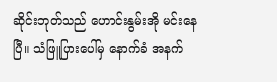ဆိုင်းဘုတ်သည် ဟောင်းနွမ်းအို မင်းနေပြီ။ သံဖြူပြားပေါ်မှ နောက်ခံ အနက်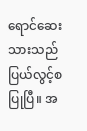ရောင်ဆေးသားသည် ပြယ်လွင့်စပြုပြီ။ အ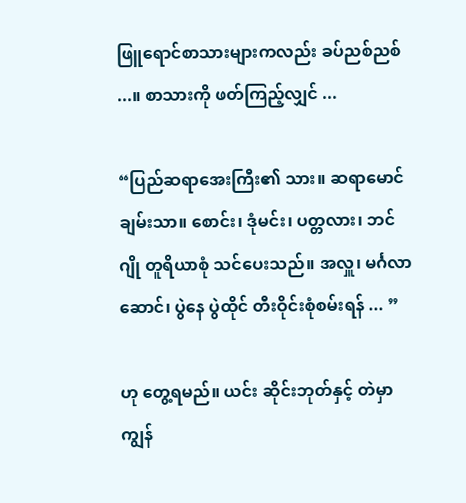ဖြူရောင်စာသားများကလည်း ခပ်ညစ်ညစ် ...။ စာသားကို ဖတ်ကြည့်လျှင် ...

“ပြည်ဆရာအေးကြီး၏ သား။ ဆရာမောင်ချမ်းသာ။ စောင်း၊ ဒုံမင်း၊ ပတ္တလား၊ ဘင်ဂျို တူရိယာစုံ သင်ပေးသည်။ အလှူ၊ မင်္ဂလာဆောင်၊ ပွဲနေ ပွဲထိုင် တီးဝိုင်းစုံစမ်းရန် ... ”

ဟု တွေ့ရမည်။ ယင်း ဆိုင်းဘုတ်နှင့် တဲမှာ ကျွန်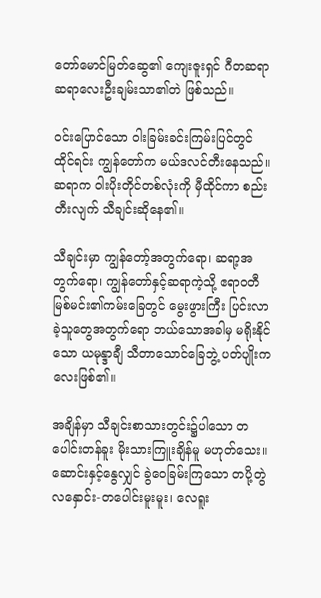တော်မောင်မြတ်ဆွေ၏ ကျေးဇူးရှင် ဂီတဆရာ ဆရာလေးဦးချမ်းသာ၏တဲ ဖြစ်သည်။

ဝင်းပြောင်သော ဝါးခြမ်းခင်းကြမ်းပြင်တွင် ထိုင်ရင်း ကျွန်တော်က မယ်ဒလင်တီးနေသည်။ ဆရာက ဝါးပိုးတိုင်တစ်လုံးကို မှီထိုင်ကာ စည်းတီးလျက် သီချင်းဆိုနေ၏။

သီချင်းမှာ ကျွန်တော့်အတွက်ရော၊ ဆရာ့အတွက်ရော၊ ကျွန်တော်နှင့်ဆရာကဲ့သို့ ဧရာဝတီမြစ်မင်း၏ကမ်းခြေတွင် မွေးဖွားကြီး ပြင်းလာခဲ့သူတွေအတွက်ရော ဘယ်သောအခါမှ မရိုးနိုင်သော ယမုန္ဒာချီ သီတာသောင်ခြေဘွဲ့ ပတ်ပျိုးကလေးဖြစ်၏။

အချိန်မှာ သီချင်းစာသားတွင်း၌ပါသော တပေါင်းတန်ခူး မိုးသားကြူးချိန်မူ မဟုတ်သေး။ ဆောင်းနှင့်နွေလျှင် ခွဲဝေခြမ်းကြသော တပို့တွဲလနှောင်း-တပေါင်းမူးမူး၊ လေရူး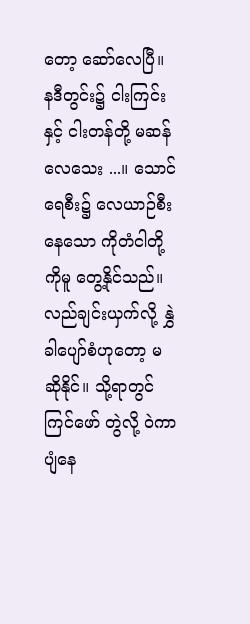တော့ ဆော်လေပြီ။ နဒီတွင်း၌ ငါးကြင်းနှင့် ငါးတန်တို့ မဆန်လေသေး ...။ သောင်ရေစီး၌ လေယာဉ်စီးနေသော ကိုတံငါတို့ကိုမူ တွေ့နိုင်သည်။ လည်ချင်းယှက်လို့ နွှဲခါပျော်စံဟုတော့ မဆိုနိုင်။ သို့ရာတွင် ကြင်ဖော် တွဲလို့ ဝဲကာပျံနေ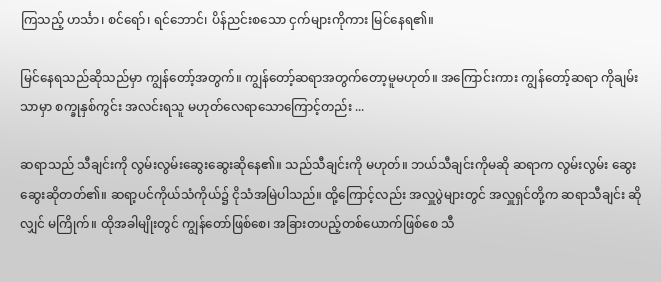ကြသည့် ဟင်္သာ၊ စင်ရော်၊ ရင်ဘောင်၊ ပိန်ညင်းစသော ငှက်များကိုကား မြင်နေရ၏။

မြင်နေရသည်ဆိုသည်မှာ ကျွန်တော့်အတွက်။ ကျွန်တော့်ဆရာအတွက်တော့မူမဟုတ်။ အကြောင်းကား ကျွန်တော့်ဆရာ ကိုချမ်းသာမှာ စက္ခုနှစ်ကွင်း အလင်းရသူ မဟုတ်လေရာသောကြောင့်တည်း ...

ဆရာသည် သီချင်းကို လွမ်းလွမ်းဆွေးဆွေးဆိုနေ၏။ သည်သီချင်းကို မဟုတ်။ ဘယ်သီချင်းကိုမဆို ဆရာက လွမ်းလွမ်း ဆွေးဆွေးဆိုတတ်၏။ ဆရာ့ပင်ကိုယ်သံကိုယ်၌ ငိုသံအမြဲပါသည်။ ထို့ကြောင့်လည်း အလှူပွဲများတွင် အလှူရှင်တို့က ဆရာသီချင်း ဆိုလျှင် မကြိုက်။ ထိုအခါမျိုးတွင် ကျွန်တော်ဖြစ်စေ၊ အခြားတပည့်တစ်ယောက်ဖြစ်စေ သီ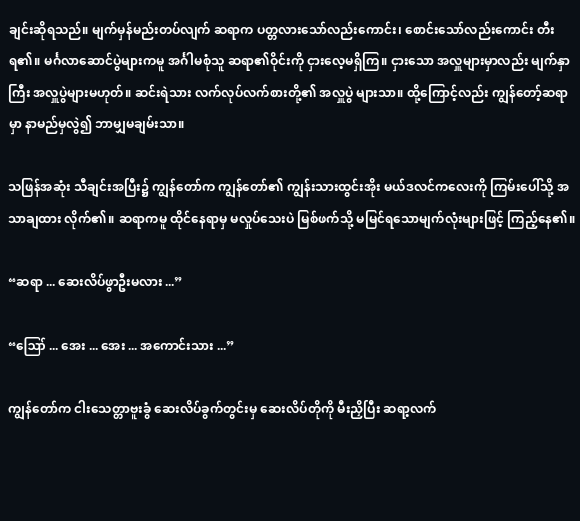ချင်းဆိုရသည်။ မျက်မှန်မည်းတပ်လျက် ဆရာက ပတ္တလားသော်လည်းကောင်း၊ စောင်းသော်လည်းကောင်း တီးရ၏။ မင်္ဂလာဆောင်ပွဲများကမူ အင်္ဂါမစုံသူ ဆရာ၏ဝိုင်းကို ငှားလေ့မရှိကြ။ ငှားသော အလှူများမှာလည်း မျက်နှာကြီး အလှူပွဲများမဟုတ်။ ဆင်းရဲသား လက်လုပ်လက်စားတို့၏ အလှူပွဲ များသာ။ ထို့ကြောင့်လည်း ကျွန်တော့်ဆရာမှာ နာမည်မှလွဲ၍ ဘာမျှမချမ်းသာ။

သဖြန်အဆုံး သီချင်းအပြီး၌ ကျွန်တော်က ကျွန်တော်၏ ကျွန်းသားထွင်းအိုး မယ်ဒလင်ကလေးကို ကြမ်းပေါ်သို့ အသာချထား လိုက်၏။ ဆရာကမူ ထိုင်နေရာမှ မလှုပ်သေးပဲ မြစ်ဖက်သို့ မမြင်ရသောမျက်လုံးများဖြင့် ကြည့်နေ၏။

“ဆရာ ... ဆေးလိပ်ဖွာဦးမလား ...”

“ဪ ... အေး ... အေး ... အကောင်းသား ...”

ကျွန်တော်က ငါးသေတ္တာဗူးခွံ ဆေးလိပ်ခွက်တွင်းမှ ဆေးလိပ်တိုကို မီးညှိပြီး ဆရာ့လက်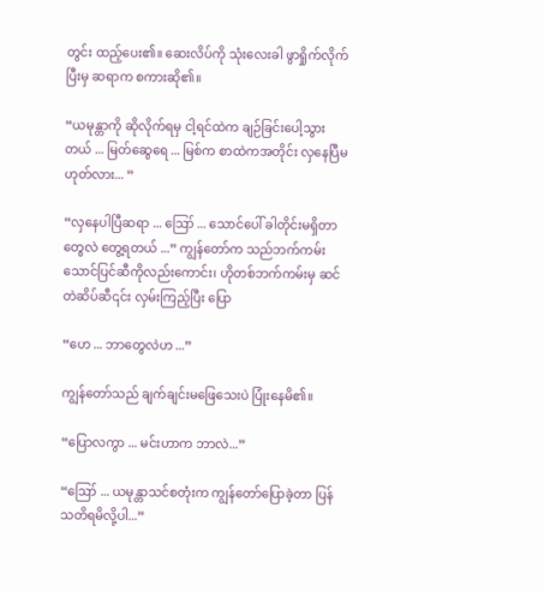တွင်း ထည့်ပေး၏။ ဆေးလိပ်ကို သုံးလေးခါ ဖွာရှိုက်လိုက်ပြီးမှ ဆရာက စကားဆို၏။

“ယမုန္တာကို ဆိုလိုက်ရမှ ငါ့ရင်ထဲက ချဉ်ခြင်းပေါ့သွားတယ် ... မြတ်ဆွေရေ ... မြစ်က စာထဲကအတိုင်း လှနေပြီမဟုတ်လား... ”

“လှနေပါပြီဆရာ ... ဪ ... သောင်ပေါ် ခါတိုင်းမရှိတာတွေလဲ တွေ့ရတယ် ...” ကျွန်တော်က သည်ဘက်ကမ်းသောင်ပြင်ဆီကိုလည်းကောင်း၊ ဟိုတစ်ဘက်ကမ်းမှ ဆင်တဲဆိပ်ဆီ၎င်း လှမ်းကြည့်ပြီး ပြော

“ဟေ ... ဘာတွေလဲဟ ...”

ကျွန်တော်သည် ချက်ချင်းမဖြေသေးပဲ ပြုံးနေမိ၏။

“ပြောလကွာ ... မင်းဟာက ဘာလဲ...”

“ဪ ... ယမုန္တာသင်စတုံးက ကျွန်တော်ပြောခဲ့တာ ပြန်သတိရမိလို့ပါ...”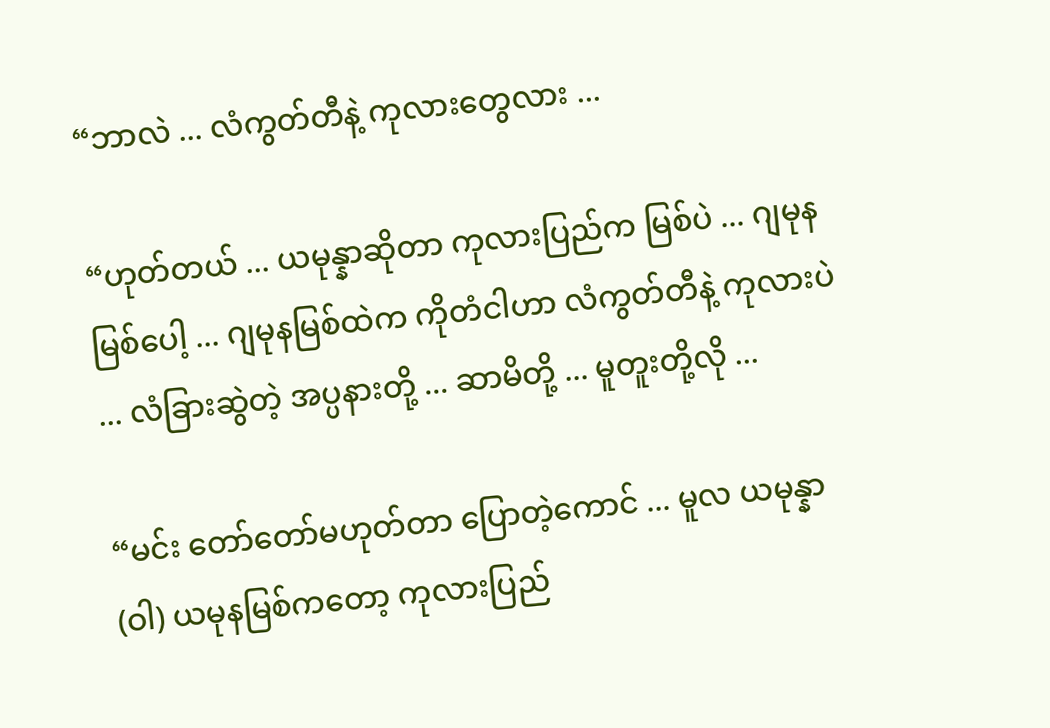“ဘာလဲ ... လံကွတ်တီနဲ့ ကုလားတွေလား ...

“ဟုတ်တယ် ... ယမုန္နာဆိုတာ ကုလားပြည်က မြစ်ပဲ ... ဂျမုနမြစ်ပေါ့ ... ဂျမုနမြစ်ထဲက ကိုတံငါဟာ လံကွတ်တီနဲ့ ကုလားပဲ ... လံခြားဆွဲတဲ့ အပ္ပနားတို့ ... ဆာမိတို့ ... မူတူးတို့လို ...

“မင်း တော်တော်မဟုတ်တာ ပြောတဲ့ကောင် ... မူလ ယမုန္နာ (ဝါ) ယမုနမြစ်ကတော့ ကုလားပြည်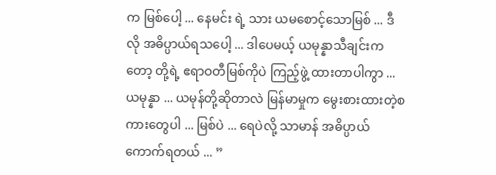က မြစ်ပေါ့ ... နေမင်း ရဲ့ သား ယမစောင့်သောမြစ် ... ဒီလို အဓိပ္ပာယ်ရသပေါ့ ... ဒါပေမယ့် ယမုန္နာသီချင်းကတော့ တို့ရဲ့ ဧရာဝတီမြစ်ကိုပဲ ကြည့်ဖွဲ့ ထားတာပါကွာ ... ယမုန္နာ ... ယမုန်တို့ဆိုတာလဲ မြန်မာမှုက မွေးစားထားတဲ့စကားတွေပါ ... မြစ်ပဲ ... ရေပဲလို့ သာမာန် အဓိပ္ပာယ်ကောက်ရတယ် ... ”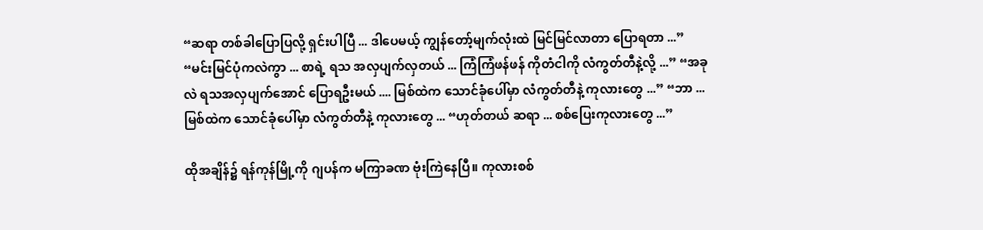“ဆရာ တစ်ခါပြောပြလို့ ရှင်းပါပြီ ... ဒါပေမယ့် ကျွန်တော့်မျက်လုံးထဲ မြင်မြင်လာတာ ပြောရတာ ...” “မင်းမြင်ပုံကလဲကွာ ... စာရဲ့ ရသ အလှပျက်လှတယ် ... ကြံကြံဖန်ဖန် ကိုတံငါကို လံကွတ်တီနဲ့လို့ ...” “အခုလဲ ရသအလှပျက်အောင် ပြောရဦးမယ် .... မြစ်ထဲက သောင်ခုံပေါ်မှာ လံကွတ်တီနဲ့ ကုလားတွေ ...” “ဘာ ... မြစ်ထဲက သောင်ခုံပေါ်မှာ လံကွတ်တီနဲ့ ကုလားတွေ ... “ဟုတ်တယ် ဆရာ ... စစ်ပြေးကုလားတွေ ...”

ထိုအချိန်၌ ရန်ကုန်မြို့ကို ဂျပန်က မကြာခဏ ဗုံးကြဲနေပြီ။ ကုလားစစ်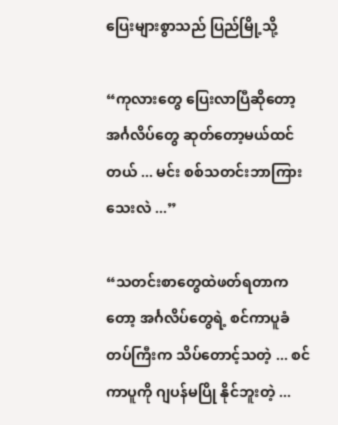ပြေးများစွာသည် ပြည်မြို့သို့

“ကုလားတွေ ပြေးလာပြီဆိုတော့ အင်္ဂလိပ်တွေ ဆုတ်တော့မယ်ထင်တယ် ... မင်း စစ်သတင်းဘာကြားသေးလဲ ...”

“သတင်းစာတွေထဲဖတ်ရတာကတော့ အင်္ဂလိပ်တွေရဲ့ စင်ကာပူခံတပ်ကြီးက သိပ်တောင့်သတဲ့ ... စင်ကာပူကို ဂျပန်မပြို နိုင်ဘူးတဲ့ ...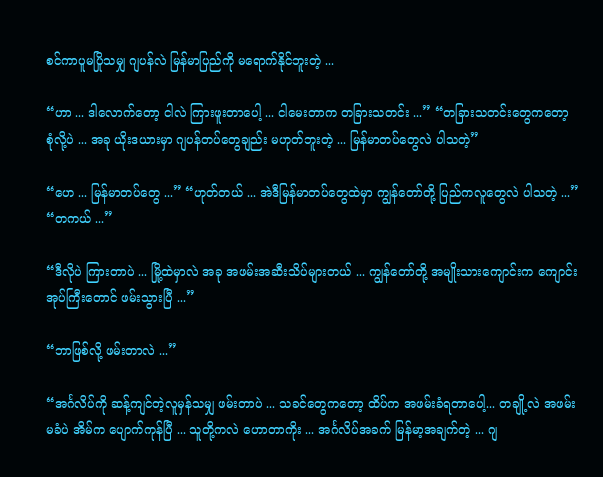စင်ကာပူမပြိုသမျှ ဂျပန်လဲ မြန်မာပြည်ကို မရောက်နိုင်ဘူးတဲ့ ...

“ဟာ ... ဒါလောက်တော့ ငါလဲ ကြားဖူးတာပေါ့ ... ငါမေးတာက တခြားသတင်း ...” “တခြားသတင်းတွေကတော့ စုံလို့ပဲ ... အခု ယိုးဒယားမှာ ဂျပန်တပ်တွေချည်း မဟုတ်ဘူးတဲ့ ... မြန်မာတပ်တွေလဲ ပါသတဲ့”

“ဟေ ... မြန်မာတပ်တွေ ...” “ဟုတ်တယ် ... အဲဒီမြန်မာတပ်တွေထဲမှာ ကျွန်တော်တို့ ပြည်ကလူတွေလဲ ပါသတဲ့ ...” “တကယ် ...”

“ဒီလိုပဲ ကြားတာပဲ ... မြို့ထဲမှာလဲ အခု အဖမ်းအဆီးသိပ်များတယ် ... ကျွန်တော်တို့ အမျိုးသားကျောင်းက ကျောင်းအုပ်ကြီးတောင် ဖမ်းသွားပြီ ...”

“ဘာဖြစ်လို့ ဖမ်းတာလဲ ...”

“အင်္ဂလိပ်ကို ဆန့်ကျင်တဲ့လူမှန်သမျှ ဖမ်းတာပဲ ... သခင်တွေကတော့ ထိပ်က အဖမ်းခံရတာပေါ့... တချို့လဲ အဖမ်းမခံပဲ အိမ်က ပျောက်ကုန်ပြီ ... သူတို့ကလဲ ဟောတာကိုး ... အင်္ဂလိပ်အခက် မြန်မာ့အချက်တဲ့ ... ဂျ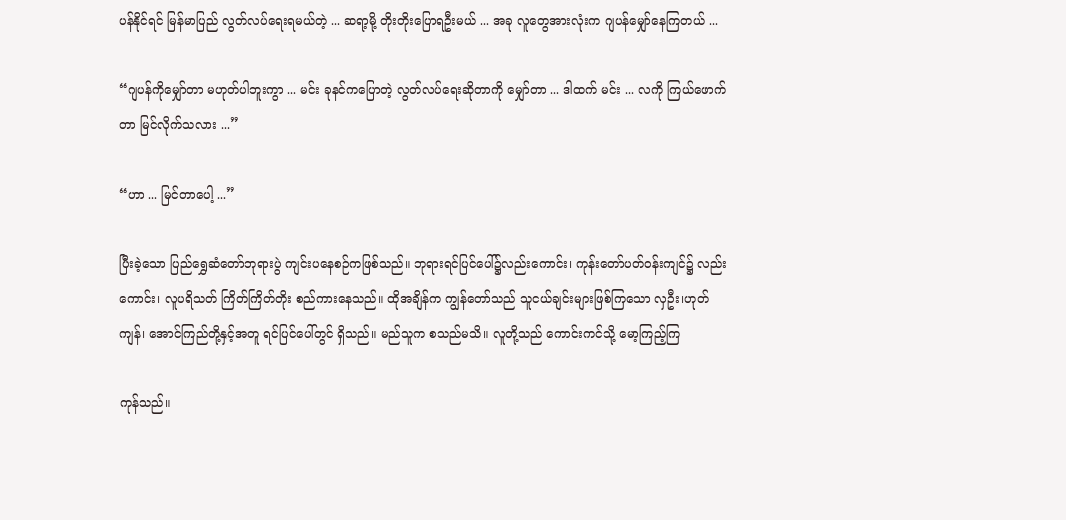ပန်နိုင်ရင် မြန်မာပြည် လွတ်လပ်ရေးရမယ်တဲ့ ... ဆရာ့မို့ တိုးတိုးပြောရဦးမယ် ... အခု လူတွေအားလုံးက ဂျပန်မျှော်နေကြတယ် ...

“ဂျပန်ကိုမျှော်တာ မဟုတ်ပါဘူးကွာ ... မင်း ခုနင်ကပြောတဲ့ လွတ်လပ်ရေးဆိုတာကို မျှော်တာ ... ဒါထက် မင်း ... လကို ကြယ်ဖောက်တာ မြင်လိုက်သလား ...”

“ဟာ ... မြင်တာပေါ့ ...”

ပြီးခဲ့သော ပြည်ရွှေဆံတော်ဘုရားပွဲ ကျင်းပနေစဉ်ကဖြစ်သည်။ ဘုရားရင်ပြင်ပေါ်၌လည်းကောင်း၊ ကုန်းတော်ပတ်ဝန်းကျင်၌ လည်းကောင်း၊ လူပရိသတ် ကြိတ်ကြိတ်တိုး စည်ကားနေသည်။ ထိုအချိန်က ကျွန်တော်သည် သူငယ်ချင်းများဖြစ်ကြသော လှဦး၊ဟုတ်ကျန်၊ အောင်ကြည်တို့နှင့်အတူ ရင်ပြင်ပေါ်တွင် ရှိသည်။ မည်သူက စသည်မသိ။ လူတို့သည် ကောင်းကင်သို့ မော့ကြည့်ကြ

ကုန်သည်။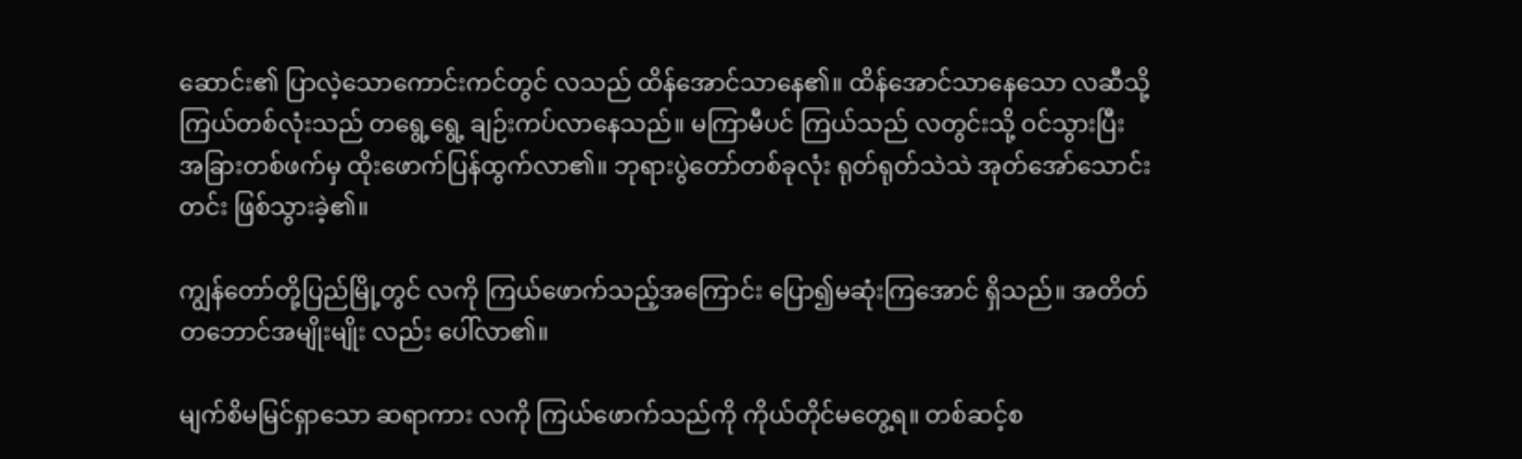ဆောင်း၏ ပြာလဲ့သောကောင်းကင်တွင် လသည် ထိန်အောင်သာနေ၏။ ထိန်အောင်သာနေသော လဆီသို့ ကြယ်တစ်လုံးသည် တရွေ့ရွေ့ ချဉ်းကပ်လာနေသည်။ မကြာမီပင် ကြယ်သည် လတွင်းသို့ ဝင်သွားပြီး အခြားတစ်ဖက်မှ ထိုးဖောက်ပြန်ထွက်လာ၏။ ဘုရားပွဲတော်တစ်ခုလုံး ရုတ်ရုတ်သဲသဲ အုတ်အော်သောင်းတင်း ဖြစ်သွားခဲ့၏။

ကျွန်တော်တို့ပြည်မြို့တွင် လကို ကြယ်ဖောက်သည့်အကြောင်း ပြော၍မဆုံးကြအောင် ရှိသည်။ အတိတ်တဘောင်အမျိုးမျိုး လည်း ပေါ်လာ၏။

မျက်စိမမြင်ရှာသော ဆရာကား လကို ကြယ်ဖောက်သည်ကို ကိုယ်တိုင်မတွေ့ရ။ တစ်ဆင့်စ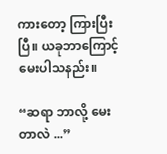ကားတော့ ကြားပြီးပြီ။ ယခုဘာကြောင့်မေးပါသနည်း။

“ဆရာ ဘာလို့ မေးတာလဲ ...”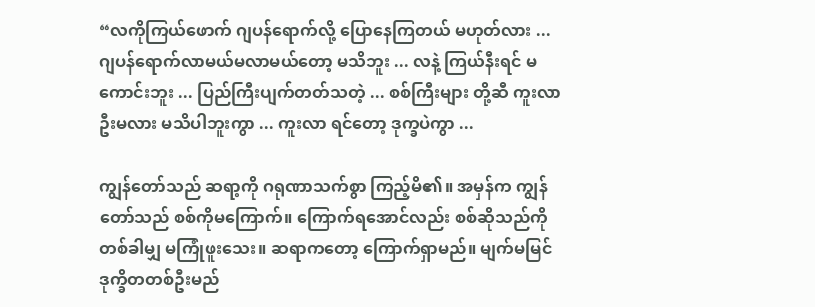“လကိုကြယ်ဖောက် ဂျပန်ရောက်လို့ ပြောနေကြတယ် မဟုတ်လား ... ဂျပန်ရောက်လာမယ်မလာမယ်တော့ မသိဘူး ... လနဲ့ ကြယ်နီးရင် မကောင်းဘူး ... ပြည်ကြီးပျက်တတ်သတဲ့ ... စစ်ကြီးများ တို့ဆီ ကူးလာဦးမလား မသိပါဘူးကွာ ... ကူးလာ ရင်တော့ ဒုက္ခပဲကွာ ...

ကျွန်တော်သည် ဆရာ့ကို ဂရုဏာသက်စွာ ကြည့်မိ၏။ အမှန်က ကျွန်တော်သည် စစ်ကိုမကြောက်။ ကြောက်ရအောင်လည်း စစ်ဆိုသည်ကို တစ်ခါမျှ မကြုံဖူးသေး။ ဆရာကတော့ ကြောက်ရှာမည်။ မျက်မမြင်ဒုက္ခိတတစ်ဦးမည်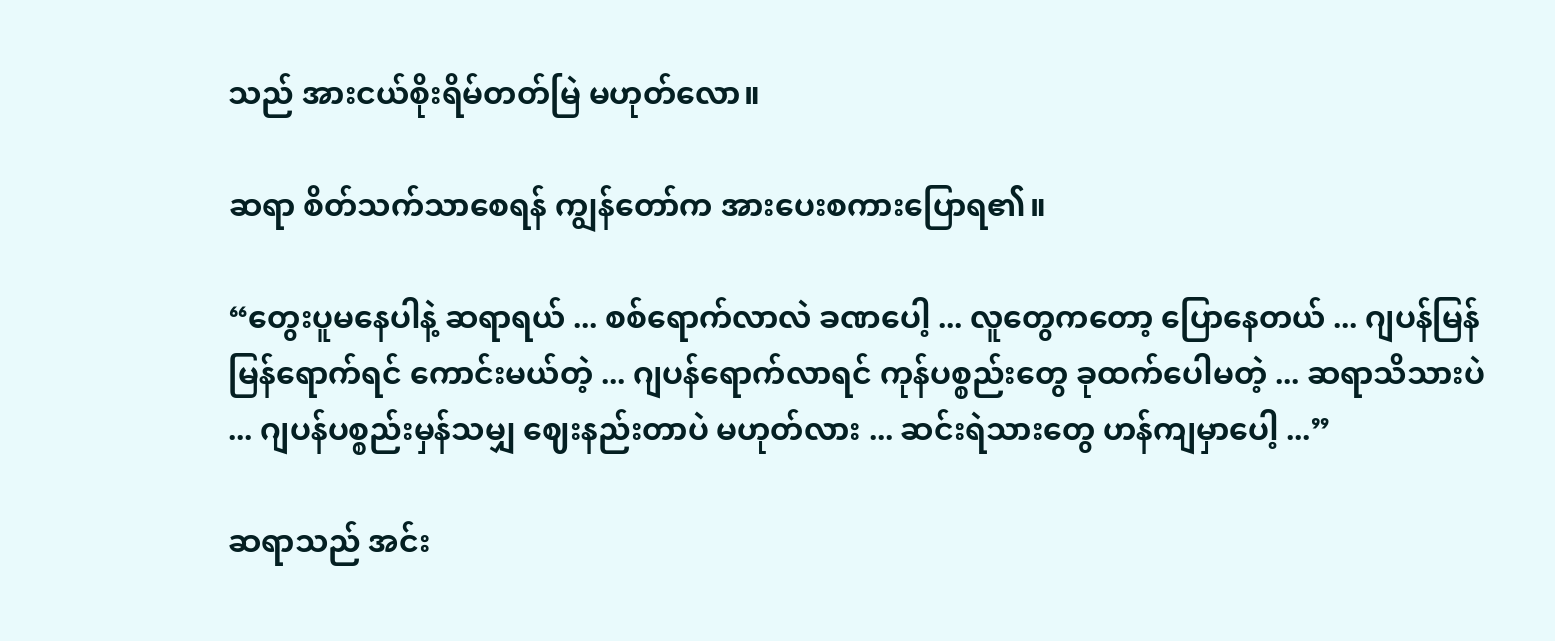သည် အားငယ်စိုးရိမ်တတ်မြဲ မဟုတ်လော။

ဆရာ စိတ်သက်သာစေရန် ကျွန်တော်က အားပေးစကားပြောရ၏။

“တွေးပူမနေပါနဲ့ ဆရာရယ် ... စစ်ရောက်လာလဲ ခဏပေါ့ ... လူတွေကတော့ ပြောနေတယ် ... ဂျပန်မြန်မြန်ရောက်ရင် ကောင်းမယ်တဲ့ ... ဂျပန်ရောက်လာရင် ကုန်ပစ္စည်းတွေ ခုထက်ပေါမတဲ့ ... ဆရာသိသားပဲ ... ဂျပန်ပစ္စည်းမှန်သမျှ ဈေးနည်းတာပဲ မဟုတ်လား ... ဆင်းရဲသားတွေ ဟန်ကျမှာပေါ့ ...”

ဆရာသည် အင်း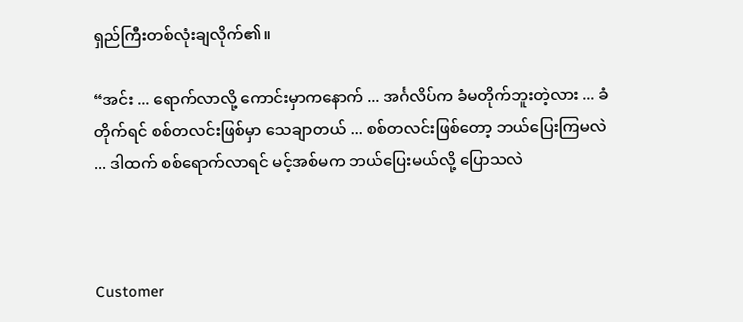ရှည်ကြီးတစ်လုံးချလိုက်၏။

“အင်း ... ရောက်လာလို့ ကောင်းမှာကနောက် ... အင်္ဂလိပ်က ခံမတိုက်ဘူးတဲ့လား ... ခံတိုက်ရင် စစ်တလင်းဖြစ်မှာ သေချာတယ် ... စစ်တလင်းဖြစ်တော့ ဘယ်ပြေးကြမလဲ ... ဒါထက် စစ်ရောက်လာရင် မင့်အစ်မက ဘယ်ပြေးမယ်လို့ ပြောသလဲ



Customer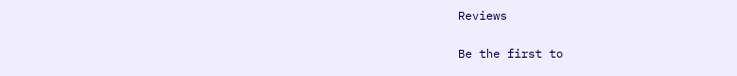Reviews

Be the first to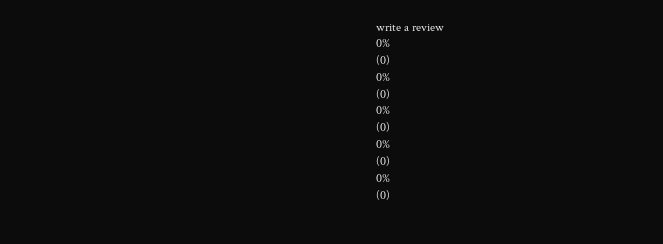write a review
0%
(0)
0%
(0)
0%
(0)
0%
(0)
0%
(0)